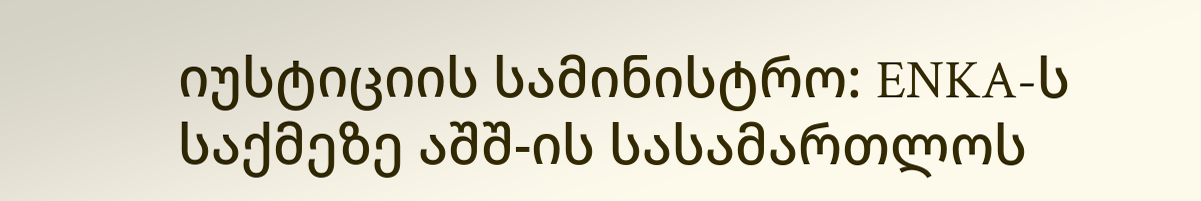იუსტიციის სამინისტრო: ENKA-ს საქმეზე აშშ-ის სასამართლოს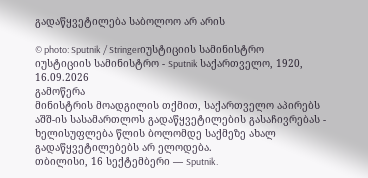გადაწყვეტილება საბოლოო არ არის

© photo: Sputnik / Stringerიუსტიციის სამინისტრო
იუსტიციის სამინისტრო - Sputnik საქართველო, 1920, 16.09.2026
გამოწერა
მინისტრის მოადგილის თქმით, საქართველო აპირებს აშშ-ის სასამართლოს გადაწყვეტილების გასაჩივრებას - ხელისუფლება წლის ბოლომდე საქმეზე ახალ გადაწყვეტილებებს არ ელოდება.
თბილისი, 16 სექტემბერი — Sputnik.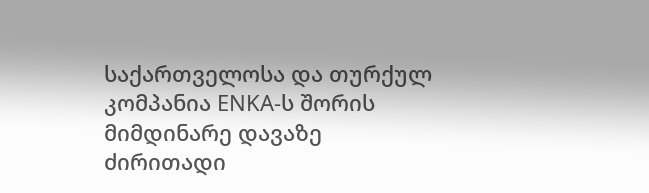საქართველოსა და თურქულ კომპანია ENKA-ს შორის მიმდინარე დავაზე ძირითადი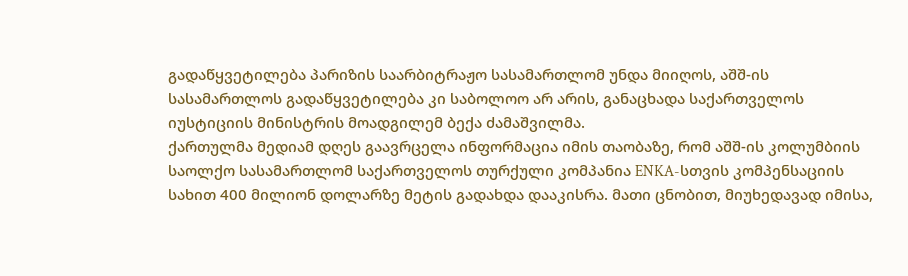გადაწყვეტილება პარიზის საარბიტრაჟო სასამართლომ უნდა მიიღოს, აშშ-ის სასამართლოს გადაწყვეტილება კი საბოლოო არ არის, განაცხადა საქართველოს იუსტიციის მინისტრის მოადგილემ ბექა ძამაშვილმა.
ქართულმა მედიამ დღეს გაავრცელა ინფორმაცია იმის თაობაზე, რომ აშშ-ის კოლუმბიის საოლქო სასამართლომ საქართველოს თურქული კომპანია ENKA-სთვის კომპენსაციის სახით 400 მილიონ დოლარზე მეტის გადახდა დააკისრა. მათი ცნობით, მიუხედავად იმისა,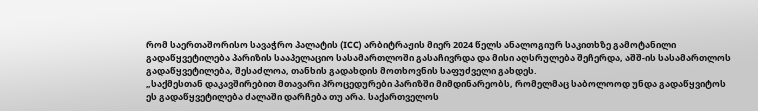რომ საერთაშორისო სავაჭრო პალატის (ICC) არბიტრაჟის მიერ 2024 წელს ანალოგიურ საკითხზე გამოტანილი გადაწყვეტილება პარიზის სააპელაციო სასამართლოში გასაჩივრდა და მისი აღსრულება შეჩერდა, აშშ-ის სასამართლოს გადაწყვეტილება, შესაძლოა, თანხის გადახდის მოთხოვნის საფუძველი გახდეს.
„საქმესთან დაკავშირებით მთავარი პროცედურები პარიზში მიმდინარეობს, რომელმაც საბოლოოდ უნდა გადაწყვიტოს ეს გადაწყვეტილება ძალაში დარჩება თუ არა. საქართველოს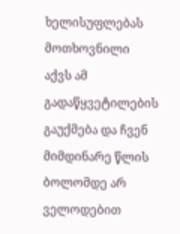ხელისუფლებას მოთხოვნილი აქვს ამ გადაწყვეტილების გაუქმება და ჩვენ მიმდინარე წლის ბოლომდე არ ველოდებით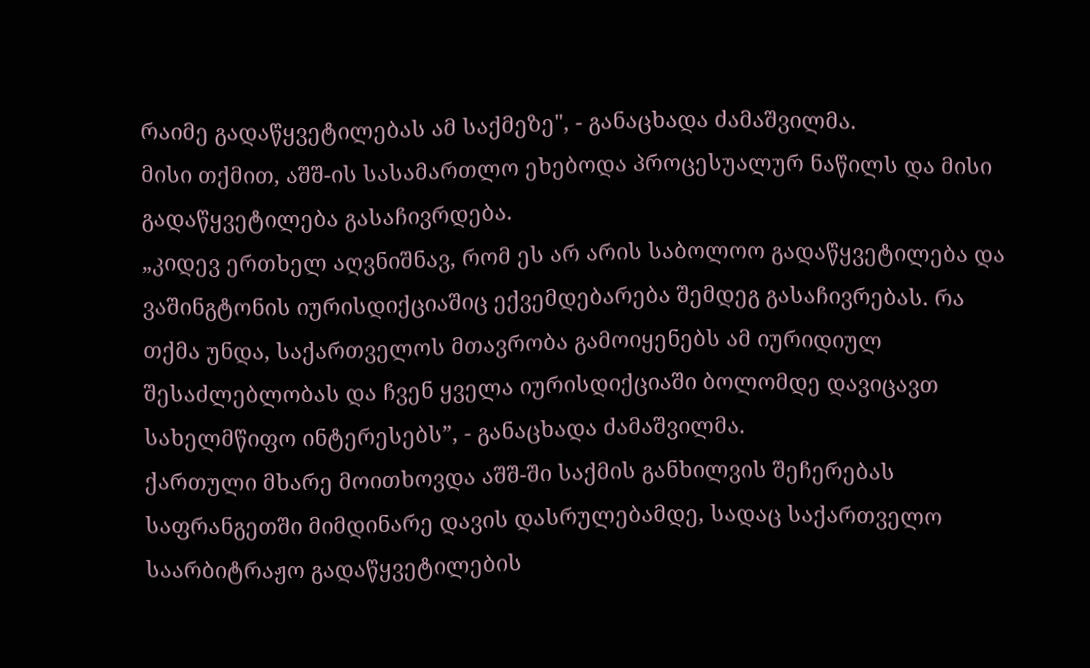რაიმე გადაწყვეტილებას ამ საქმეზე", - განაცხადა ძამაშვილმა.
მისი თქმით, აშშ-ის სასამართლო ეხებოდა პროცესუალურ ნაწილს და მისი გადაწყვეტილება გასაჩივრდება.
„კიდევ ერთხელ აღვნიშნავ, რომ ეს არ არის საბოლოო გადაწყვეტილება და ვაშინგტონის იურისდიქციაშიც ექვემდებარება შემდეგ გასაჩივრებას. რა თქმა უნდა, საქართველოს მთავრობა გამოიყენებს ამ იურიდიულ შესაძლებლობას და ჩვენ ყველა იურისდიქციაში ბოლომდე დავიცავთ სახელმწიფო ინტერესებს”, - განაცხადა ძამაშვილმა.
ქართული მხარე მოითხოვდა აშშ-ში საქმის განხილვის შეჩერებას საფრანგეთში მიმდინარე დავის დასრულებამდე, სადაც საქართველო საარბიტრაჟო გადაწყვეტილების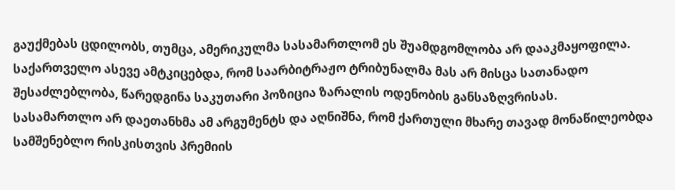გაუქმებას ცდილობს, თუმცა, ამერიკულმა სასამართლომ ეს შუამდგომლობა არ დააკმაყოფილა.
საქართველო ასევე ამტკიცებდა, რომ საარბიტრაჟო ტრიბუნალმა მას არ მისცა სათანადო შესაძლებლობა, წარედგინა საკუთარი პოზიცია ზარალის ოდენობის განსაზღვრისას.
სასამართლო არ დაეთანხმა ამ არგუმენტს და აღნიშნა, რომ ქართული მხარე თავად მონაწილეობდა სამშენებლო რისკისთვის პრემიის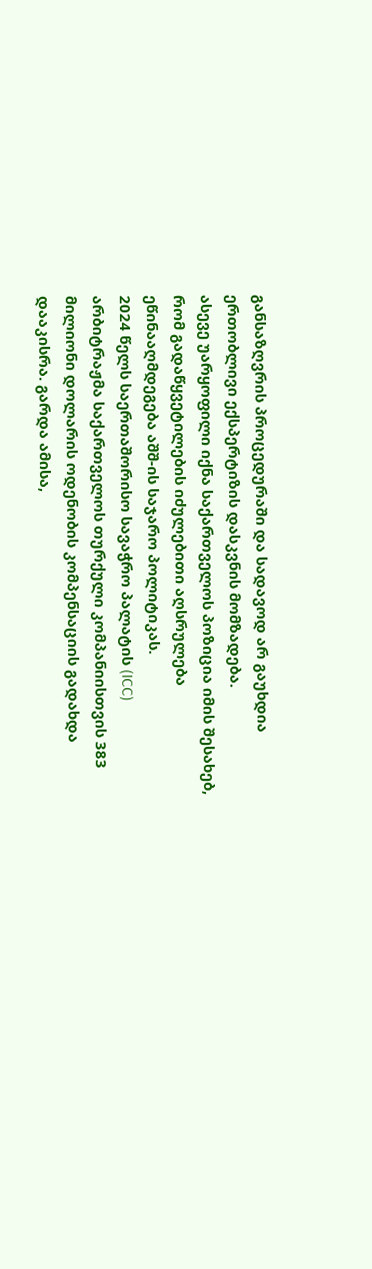განსაზღვრის პროცედურაში და სადავოდ არ გაუხდია ერთობლივი ექსპერტიზის დასკვნის მომზადება.
ასევე უარყოფილი იქნა საქართველოს პოზიცია იმის შესახებ, რომ გადაწყვეტილების იძულებითი აღსრულება ეწინააღმდეგება აშშ-ის საჯარო პოლიტიკას.
2024 წელს საერთაშორისო სავაჭრო პალატის (ICC) არბიტრაჟმა საქართველოს თურქული კომპანიისთვის 383 მილიონი დოლარის ოდენობის კომპენსაციის გადახდა დააკისრა. გარდა ამისა,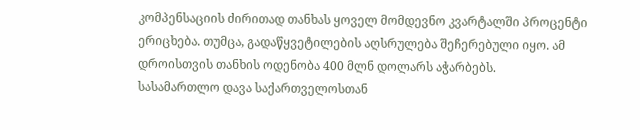კომპენსაციის ძირითად თანხას ყოველ მომდევნო კვარტალში პროცენტი ერიცხება. თუმცა, გადაწყვეტილების აღსრულება შეჩერებული იყო. ამ დროისთვის თანხის ოდენობა 400 მლნ დოლარს აჭარბებს.
სასამართლო დავა საქართველოსთან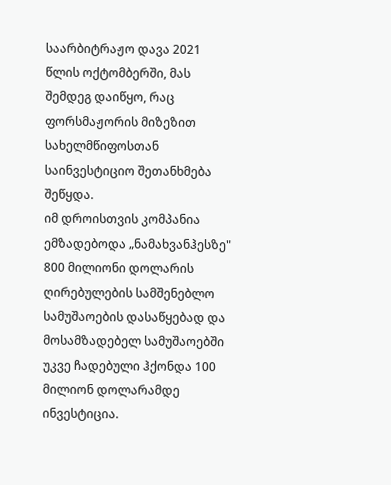საარბიტრაჟო დავა 2021 წლის ოქტომბერში, მას შემდეგ დაიწყო, რაც ფორსმაჟორის მიზეზით სახელმწიფოსთან საინვესტიციო შეთანხმება შეწყდა.
იმ დროისთვის კომპანია ემზადებოდა „ნამახვანჰესზე" 800 მილიონი დოლარის ღირებულების სამშენებლო სამუშაოების დასაწყებად და მოსამზადებელ სამუშაოებში უკვე ჩადებული ჰქონდა 100 მილიონ დოლარამდე ინვესტიცია.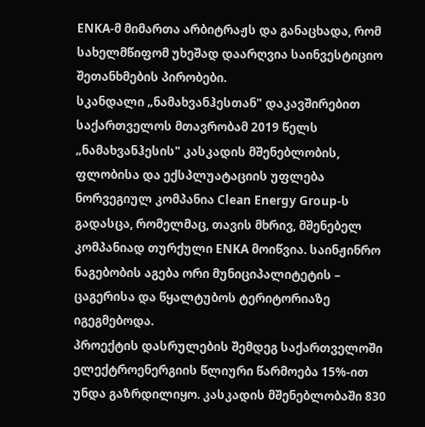ENKA-მ მიმართა არბიტრაჟს და განაცხადა, რომ სახელმწიფომ უხეშად დაარღვია საინვესტიციო შეთანხმების პირობები.
სკანდალი „ნამახვანჰესთან" დაკავშირებით
საქართველოს მთავრობამ 2019 წელს „ნამახვანჰესის" კასკადის მშენებლობის, ფლობისა და ექსპლუატაციის უფლება ნორვეგიულ კომპანია Clean Energy Group-ს გადასცა, რომელმაც, თავის მხრივ, მშენებელ კომპანიად თურქული ENKA მოიწვია. საინჟინრო ნაგებობის აგება ორი მუნიციპალიტეტის – ცაგერისა და წყალტუბოს ტერიტორიაზე იგეგმებოდა.
პროექტის დასრულების შემდეგ საქართველოში ელექტროენერგიის წლიური წარმოება 15%-ით უნდა გაზრდილიყო. კასკადის მშენებლობაში 830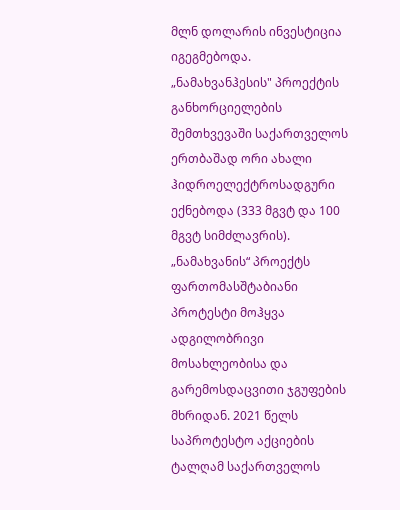მლნ დოლარის ინვესტიცია იგეგმებოდა. „ნამახვანჰესის" პროექტის განხორციელების შემთხვევაში საქართველოს ერთბაშად ორი ახალი ჰიდროელექტროსადგური ექნებოდა (333 მგვტ და 100 მგვტ სიმძლავრის).
„ნამახვანის“ პროექტს ფართომასშტაბიანი პროტესტი მოჰყვა ადგილობრივი მოსახლეობისა და გარემოსდაცვითი ჯგუფების მხრიდან. 2021 წელს საპროტესტო აქციების ტალღამ საქართველოს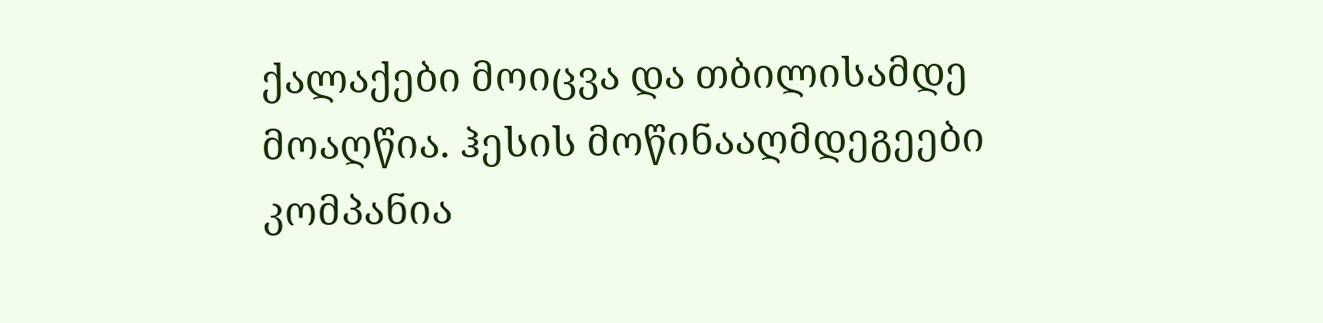ქალაქები მოიცვა და თბილისამდე მოაღწია. ჰესის მოწინააღმდეგეები კომპანია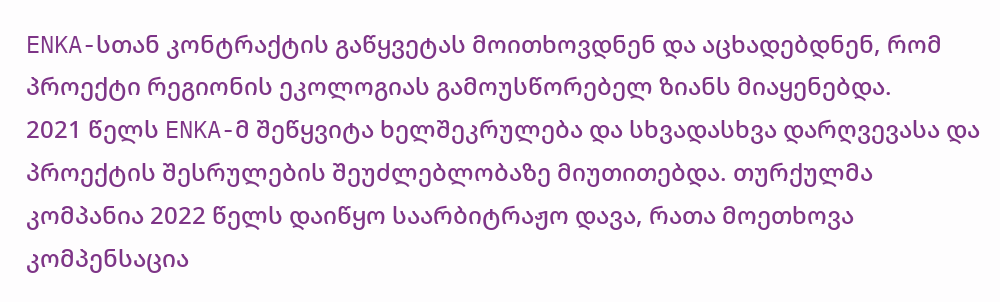ENKA-სთან კონტრაქტის გაწყვეტას მოითხოვდნენ და აცხადებდნენ, რომ პროექტი რეგიონის ეკოლოგიას გამოუსწორებელ ზიანს მიაყენებდა.
2021 წელს ENKA-მ შეწყვიტა ხელშეკრულება და სხვადასხვა დარღვევასა და პროექტის შესრულების შეუძლებლობაზე მიუთითებდა. თურქულმა კომპანია 2022 წელს დაიწყო საარბიტრაჟო დავა, რათა მოეთხოვა კომპენსაცია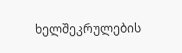ხელშეკრულების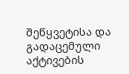შეწყვეტისა და გადაცემული აქტივების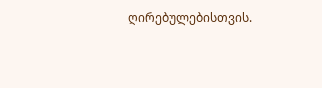ღირებულებისთვის.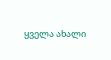ყველა ახალი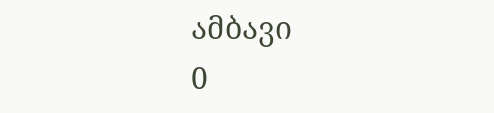ამბავი
0